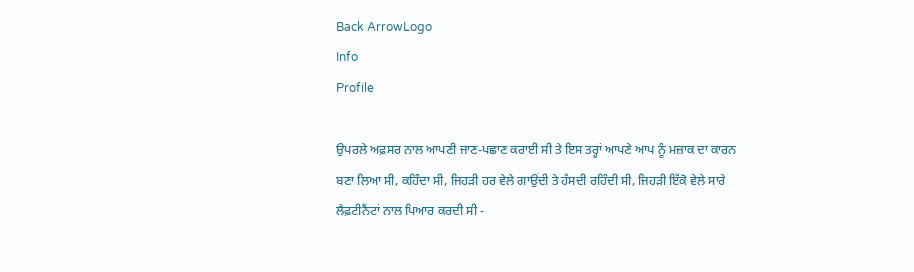Back ArrowLogo
Info
Profile

ਉਪਰਲੇ ਅਫ਼ਸਰ ਨਾਲ ਆਪਣੀ ਜਾਣ-ਪਛਾਣ ਕਰਾਈ ਸੀ ਤੇ ਇਸ ਤਰ੍ਹਾਂ ਆਪਣੇ ਆਪ ਨੂੰ ਮਜ਼ਾਕ ਦਾ ਕਾਰਨ ਬਣਾ ਲਿਆ ਸੀ, ਕਹਿੰਦਾ ਸੀ, ਜਿਹੜੀ ਹਰ ਵੇਲੇ ਗਾਉਂਦੀ ਤੇ ਹੱਸਦੀ ਰਹਿੰਦੀ ਸੀ, ਜਿਹੜੀ ਇੱਕੋ ਵੇਲੇ ਸਾਰੇ ਲੈਫ਼ਟੀਨੈਂਟਾਂ ਨਾਲ ਪਿਆਰ ਕਰਦੀ ਸੀ -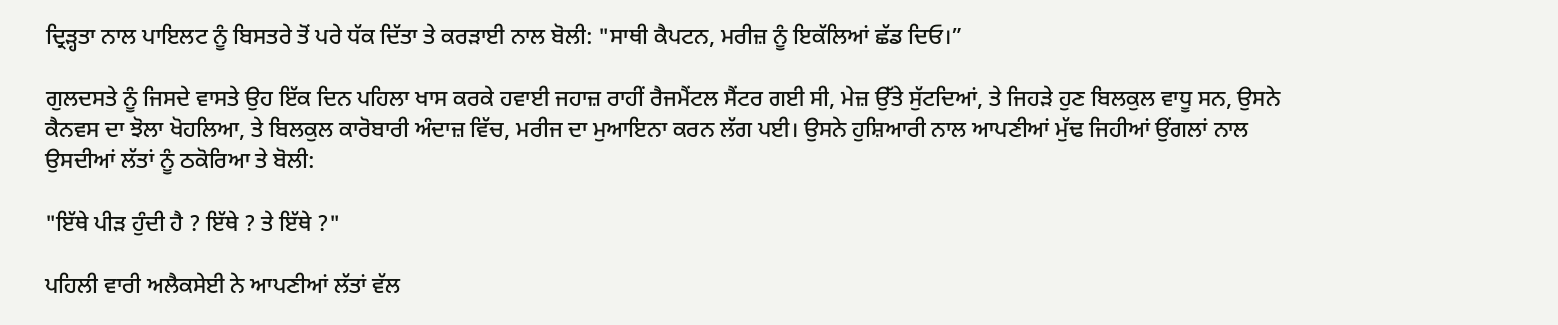ਦ੍ਰਿੜ੍ਹਤਾ ਨਾਲ ਪਾਇਲਟ ਨੂੰ ਬਿਸਤਰੇ ਤੋਂ ਪਰੇ ਧੱਕ ਦਿੱਤਾ ਤੇ ਕਰੜਾਈ ਨਾਲ ਬੋਲੀ: "ਸਾਥੀ ਕੈਪਟਨ, ਮਰੀਜ਼ ਨੂੰ ਇਕੱਲਿਆਂ ਛੱਡ ਦਿਓ।”

ਗੁਲਦਸਤੇ ਨੂੰ ਜਿਸਦੇ ਵਾਸਤੇ ਉਹ ਇੱਕ ਦਿਨ ਪਹਿਲਾ ਖਾਸ ਕਰਕੇ ਹਵਾਈ ਜਹਾਜ਼ ਰਾਹੀਂ ਰੈਜਮੈਂਟਲ ਸੈਂਟਰ ਗਈ ਸੀ, ਮੇਜ਼ ਉੱਤੇ ਸੁੱਟਦਿਆਂ, ਤੇ ਜਿਹੜੇ ਹੁਣ ਬਿਲਕੁਲ ਵਾਧੂ ਸਨ, ਉਸਨੇ ਕੈਨਵਸ ਦਾ ਝੋਲਾ ਖੋਹਲਿਆ, ਤੇ ਬਿਲਕੁਲ ਕਾਰੋਬਾਰੀ ਅੰਦਾਜ਼ ਵਿੱਚ, ਮਰੀਜ ਦਾ ਮੁਆਇਨਾ ਕਰਨ ਲੱਗ ਪਈ। ਉਸਨੇ ਹੁਸ਼ਿਆਰੀ ਨਾਲ ਆਪਣੀਆਂ ਮੁੱਢ ਜਿਹੀਆਂ ਉਂਗਲਾਂ ਨਾਲ ਉਸਦੀਆਂ ਲੱਤਾਂ ਨੂੰ ਠਕੋਰਿਆ ਤੇ ਬੋਲੀ:

"ਇੱਥੇ ਪੀੜ ਹੁੰਦੀ ਹੈ ? ਇੱਥੇ ? ਤੇ ਇੱਥੇ ?"

ਪਹਿਲੀ ਵਾਰੀ ਅਲੈਕਸੇਈ ਨੇ ਆਪਣੀਆਂ ਲੱਤਾਂ ਵੱਲ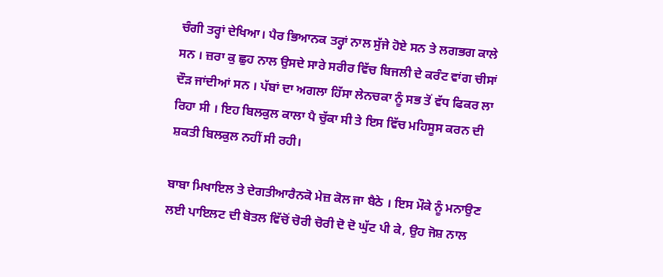ਚੰਗੀ ਤਰ੍ਹਾਂ ਦੇਖਿਆ। ਪੈਰ ਭਿਆਨਕ ਤਰ੍ਹਾਂ ਨਾਲ ਸੁੱਜੇ ਹੋਏ ਸਨ ਤੇ ਲਗਭਗ ਕਾਲੇ ਸਨ । ਜ਼ਰਾ ਕੁ ਛੁਹ ਨਾਲ ਉਸਦੇ ਸਾਰੇ ਸਰੀਰ ਵਿੱਚ ਬਿਜਲੀ ਦੇ ਕਰੰਟ ਵਾਂਗ ਚੀਸਾਂ ਦੌੜ ਜਾਂਦੀਆਂ ਸਨ । ਪੱਬਾਂ ਦਾ ਅਗਲਾ ਹਿੱਸਾ ਲੇਨਚਕਾ ਨੂੰ ਸਭ ਤੋਂ ਵੱਧ ਫਿਕਰ ਲਾ ਰਿਹਾ ਸੀ । ਇਹ ਬਿਲਕੁਲ ਕਾਲਾ ਪੈ ਚੁੱਕਾ ਸੀ ਤੇ ਇਸ ਵਿੱਚ ਮਹਿਸੂਸ ਕਰਨ ਦੀ ਸ਼ਕਤੀ ਬਿਲਕੁਲ ਨਹੀਂ ਸੀ ਰਹੀ।

ਬਾਬਾ ਮਿਖਾਇਲ ਤੇ ਦੇਗਤੀਆਰੈਨਕੋ ਮੇਜ਼ ਕੋਲ ਜਾ ਬੈਠੇ । ਇਸ ਮੌਕੇ ਨੂੰ ਮਨਾਉਣ ਲਈ ਪਾਇਲਟ ਦੀ ਬੋਤਲ ਵਿੱਚੋਂ ਚੋਰੀ ਚੋਰੀ ਦੋ ਦੋ ਘੁੱਟ ਪੀ ਕੇ, ਉਹ ਜੋਸ਼ ਨਾਲ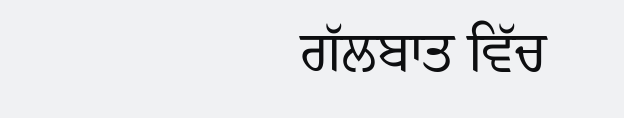ਗੱਲਬਾਤ ਵਿੱਚ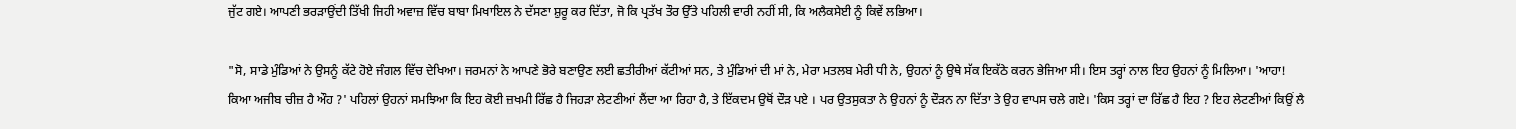ਜੁੱਟ ਗਏ। ਆਪਣੀ ਭਰੜਾਉਂਦੀ ਤਿੱਖੀ ਜਿਹੀ ਅਵਾਜ਼ ਵਿੱਚ ਬਾਬਾ ਮਿਖਾਇਲ ਨੇ ਦੱਸਣਾ ਸ਼ੁਰੂ ਕਰ ਦਿੱਤਾ, ਜੋ ਕਿ ਪ੍ਰਤੱਖ ਤੌਰ ਉੱਤੇ ਪਹਿਲੀ ਵਾਰੀ ਨਹੀਂ ਸੀ, ਕਿ ਅਲੈਕਸੇਈ ਨੂੰ ਕਿਵੇਂ ਲਭਿਆ।

"ਸੋ, ਸਾਡੇ ਮੁੰਡਿਆਂ ਨੇ ਉਸਨੂੰ ਕੱਟੇ ਹੋਏ ਜੰਗਲ ਵਿੱਚ ਦੇਖਿਆ। ਜਰਮਨਾਂ ਨੇ ਆਪਣੇ ਭੋਰੇ ਬਣਾਉਣ ਲਈ ਛਤੀਰੀਆਂ ਕੱਟੀਆਂ ਸਨ, ਤੇ ਮੁੰਡਿਆਂ ਦੀ ਮਾਂ ਨੇ, ਮੇਰਾ ਮਤਲਬ ਮੇਰੀ ਧੀ ਨੇ, ਉਹਨਾਂ ਨੂੰ ਉਥੇ ਸੱਕ ਇਕੱਠੇ ਕਰਨ ਭੇਜਿਆ ਸੀ। ਇਸ ਤਰ੍ਹਾਂ ਨਾਲ ਇਹ ਉਹਨਾਂ ਨੂੰ ਮਿਲਿਆ। 'ਆਹਾ! ਕਿਆ ਅਜੀਬ ਚੀਜ਼ ਹੈ ਔਹ ?' ਪਹਿਲਾਂ ਉਹਨਾਂ ਸਮਝਿਆ ਕਿ ਇਹ ਕੋਈ ਜ਼ਖਮੀ ਰਿੱਛ ਹੈ ਜਿਹੜਾ ਲੇਟਣੀਆਂ ਲੈਂਦਾ ਆ ਰਿਹਾ ਹੈ, ਤੇ ਇੱਕਦਮ ਉਥੋਂ ਦੌੜ ਪਏ । ਪਰ ਉਤਸੁਕਤਾ ਨੇ ਉਹਨਾਂ ਨੂੰ ਦੌੜਨ ਨਾ ਦਿੱਤਾ ਤੇ ਉਹ ਵਾਪਸ ਚਲੇ ਗਏ। 'ਕਿਸ ਤਰ੍ਹਾਂ ਦਾ ਰਿੱਛ ਹੈ ਇਹ ? ਇਹ ਲੇਟਣੀਆਂ ਕਿਉਂ ਲੈ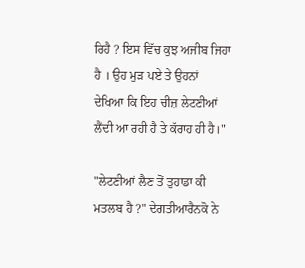ਰਿਹੈ ? ਇਸ ਵਿੱਚ ਕੁਝ ਅਜੀਬ ਜਿਹਾ ਹੈ । ਉਹ ਮੁੜ ਪਏ ਤੇ ਉਹਨਾਂ ਦੇਖਿਆ ਕਿ ਇਹ ਚੀਜ਼ ਲੇਟਣੀਆਂ ਲੈਂਦੀ ਆ ਰਹੀ ਹੈ ਤੇ ਕੱਰਾਹ ਹੀ ਹੈ।"

"ਲੇਟਣੀਆਂ ਲੈਣ ਤੋਂ ਤੁਹਾਡਾ ਕੀ ਮਤਲਬ ਹੈ ?" ਦੇਗਤੀਆਰੈਨਕੋ ਨੇ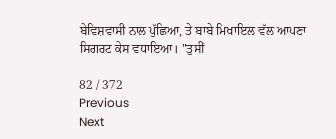ਬੇਵਿਸ਼ਵਾਸੀ ਨਾਲ ਪੁੱਛਿਆ, ਤੇ ਬਾਬੇ ਮਿਖਾਇਲ ਵੱਲ ਆਪਣਾ ਸਿਗਰਟ ਕੇਸ ਵਧਾਇਆ। "ਤੁਸੀਂ

82 / 372
Previous
Next